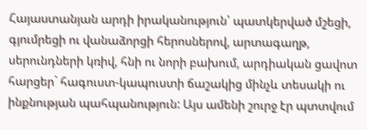Հայաստանյան արդի իրականություն՝ պատկերված մշեցի, գյումրեցի ու վանաձորցի հերոսներով, արտագաղթ, սերունդների կռիվ, հնի ու նորի բախում, արդիական ցավոտ հարցեր` հագուստ-կապուստի ճաշակից մինչև տեսակի ու ինքնության պահպանություն: Այս ամենի շուրջ էր պտտվում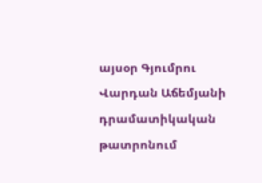այսօր Գյումրու Վարդան Աճեմյանի դրամատիկական թատրոնում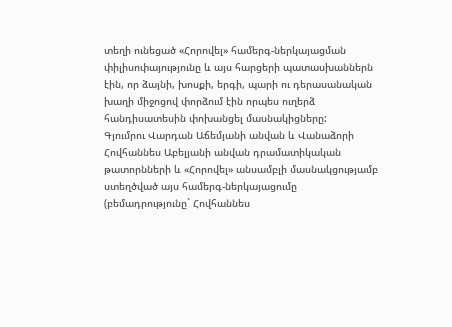տեղի ունեցած «Հորովել» համերգ-ներկայացման փիլիսոփայությունը և այս հարցերի պատասխաններն էին, որ ձայնի, խոսքի, երգի, պարի ու դերասանական խաղի միջոցով փորձում էին որպես ուղերձ հանդիսատեսին փոխանցել մասնակիցները:
Գյումրու Վարդան Աճեմյանի անվան և Վանաձորի Հովհաննես Աբելյանի անվան դրամատիկական թատորնների և «Հորովել» անսամբլի մասնակցությամբ ստեղծված այս համերգ-ներկայացումը (բեմադրությունը` Հովհաննես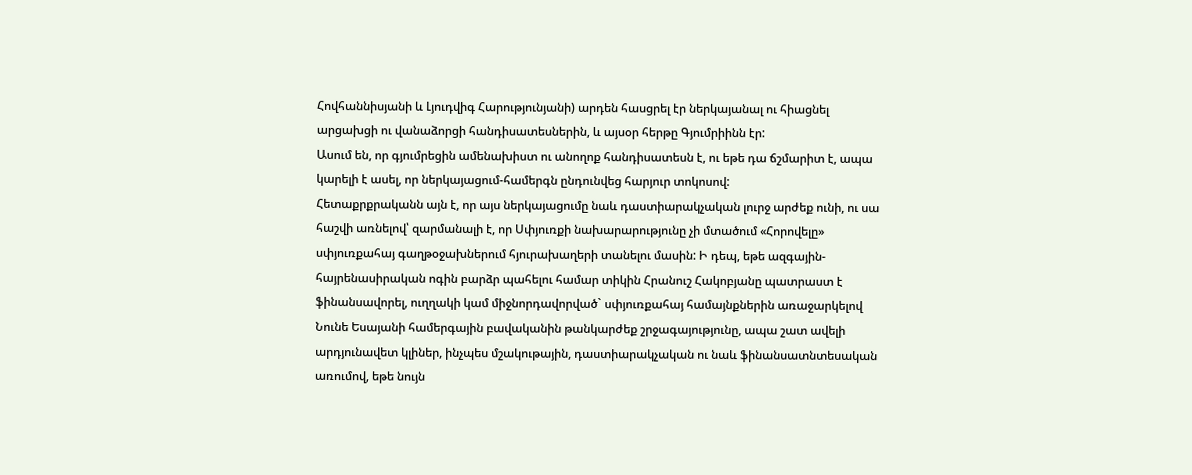Հովհաննիսյանի և Լյուդվիգ Հարությունյանի) արդեն հասցրել էր ներկայանալ ու հիացնել արցախցի ու վանաձորցի հանդիսատեսներին, և այսօր հերթը Գյումրիինն էր:
Ասում են, որ գյումրեցին ամենախիստ ու անողոք հանդիսատեսն է, ու եթե դա ճշմարիտ է, ապա կարելի է ասել, որ ներկայացում-համերգն ընդունվեց հարյուր տոկոսով:
Հետաքրքրականն այն է, որ այս ներկայացումը նաև դաստիարակչական լուրջ արժեք ունի, ու սա հաշվի առնելով՝ զարմանալի է, որ Սփյուռքի նախարարությունը չի մտածում «Հորովելը» սփյուռքահայ գաղթօջախներում հյուրախաղերի տանելու մասին: Ի դեպ, եթե ազգային-հայրենասիրական ոգին բարձր պահելու համար տիկին Հրանուշ Հակոբյանը պատրաստ է ֆինանսավորել, ուղղակի կամ միջնորդավորված` սփյուռքահայ համայնքներին առաջարկելով Նունե Եսայանի համերգային բավականին թանկարժեք շրջագայությունը, ապա շատ ավելի արդյունավետ կլիներ, ինչպես մշակութային, դաստիարակչական ու նաև ֆինանսատնտեսական առումով, եթե նույն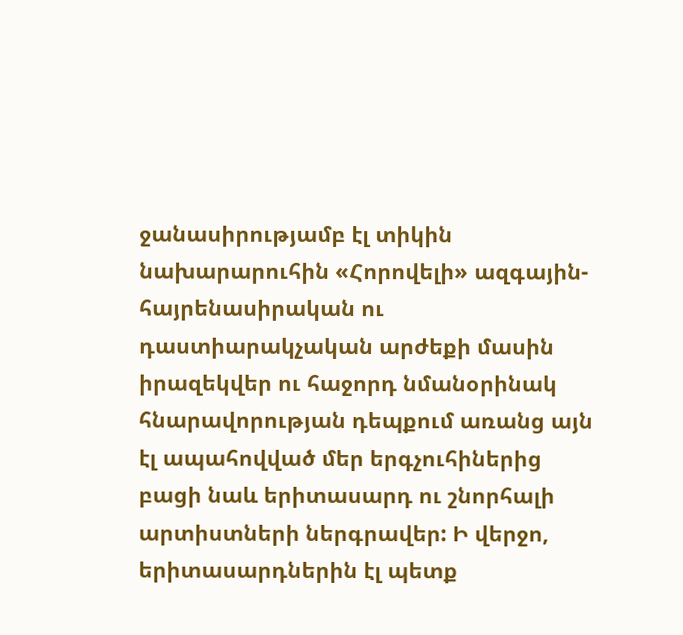ջանասիրությամբ էլ տիկին նախարարուհին «Հորովելի» ազգային-հայրենասիրական ու դաստիարակչական արժեքի մասին իրազեկվեր ու հաջորդ նմանօրինակ հնարավորության դեպքում առանց այն էլ ապահովված մեր երգչուհիներից բացի նաև երիտասարդ ու շնորհալի արտիստների ներգրավեր: Ի վերջո, երիտասարդներին էլ պետք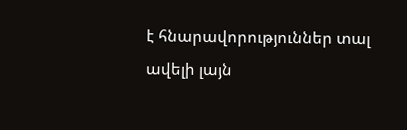է հնարավորություններ տալ ավելի լայն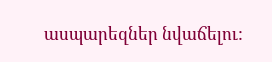ասպարեզներ նվաճելու: